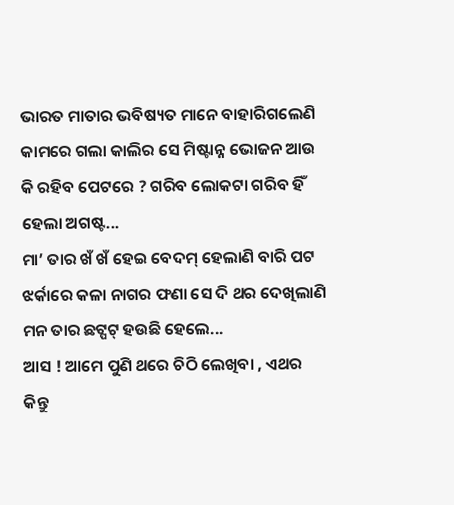ଭାରତ ମାତାର ଭବିଷ୍ୟତ ମାନେ ବାହାରିଗଲେଣି କାମରେ ଗଲା କାଲିର ସେ ମିଷ୍ଟାନ୍ନ ଭୋଜନ ଆଉ କି ରହିବ ପେଟରେ ? ଗରିବ ଲୋକଟା ଗରିବ ହିଁ ହେଲା ଅଗଷ୍ଟ...
ମା’ ତାର ଖଁ ଖଁ ହେଇ ବେଦମ୍ ହେଲାଣି ବାରି ପଟ ଝର୍କାରେ କଳା ନାଗର ଫଣା ସେ ଦି ଥର ଦେଖିଲାଣି ମନ ତାର ଛଟ୍ପଟ୍ ହଉଛି ହେଲେ...
ଆସ ! ଆମେ ପୁଣି ଥରେ ଚିଠି ଲେଖିବା , ଏଥର କିନ୍ତୁ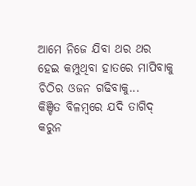ଆମେ ନିଜେ ଯିବା ଥର ଥର ହେଇ କମ୍ପୁଥିବା ହାତରେ ମାପିବାକୁ ଚିଠିର ଓଜନ ଗଢିବାକୁ...
କିଞ୍ଚିତ ବିଳମ୍ବରେ ଯଦି ତାଗିଦ୍ କରୁନ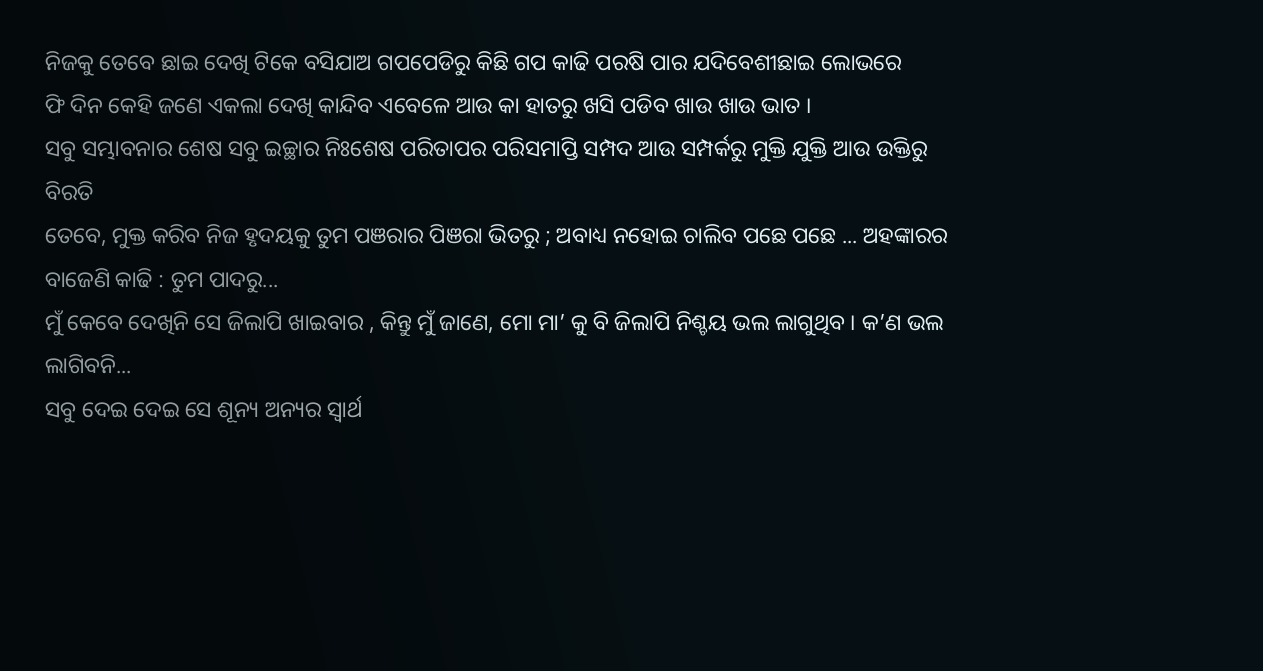ନିଜକୁ ତେବେ ଛାଇ ଦେଖି ଟିକେ ବସିଯାଅ ଗପପେଡିରୁ କିଛି ଗପ କାଢି ପରଷି ପାର ଯଦିବେଶୀଛାଇ ଲୋଭରେ
ଫି ଦିନ କେହି ଜଣେ ଏକଲା ଦେଖି କାନ୍ଦିବ ଏବେଳେ ଆଉ କା ହାତରୁ ଖସି ପଡିବ ଖାଉ ଖାଉ ଭାତ ।
ସବୁ ସମ୍ଭାବନାର ଶେଷ ସବୁ ଇଚ୍ଛାର ନିଃଶେଷ ପରିତାପର ପରିସମାପ୍ତି ସମ୍ପଦ ଆଉ ସମ୍ପର୍କରୁ ମୁକ୍ତି ଯୁକ୍ତି ଆଉ ଉକ୍ତିରୁ ବିରତି
ତେବେ, ମୁକ୍ତ କରିବ ନିଜ ହୃଦୟକୁ ତୁମ ପଞରାର ପିଞରା ଭିତରୁ ; ଅବାଧ୍ୟ ନହୋଇ ଚାଲିବ ପଛେ ପଛେ ... ଅହଙ୍କାରର ବାଜେଣି କାଢି : ତୁମ ପାଦରୁ...
ମୁଁ କେବେ ଦେଖିନି ସେ ଜିଲାପି ଖାଇବାର , କିନ୍ତୁ ମୁଁ ଜାଣେ, ମୋ ମା’ କୁ ବି ଜିଲାପି ନିଶ୍ଚୟ ଭଲ ଲାଗୁଥିବ । କ’ଣ ଭଲ ଲାଗିବନି...
ସବୁ ଦେଇ ଦେଇ ସେ ଶୂନ୍ୟ ଅନ୍ୟର ସ୍ୱାର୍ଥ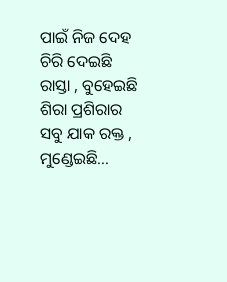ପାଇଁ ନିଜ ଦେହ ଚିରି ଦେଇଛି ରାସ୍ତା , ବୁହେଇଛି ଶିରା ପ୍ରଶିରାର ସବୁ ଯାକ ରକ୍ତ , ମୁଣ୍ଡେଇଛି...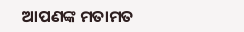ଆପଣଙ୍କ ମତାମତ